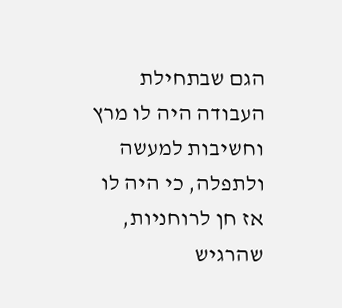הגם שבתחילת העבודה היה לו מרץ וחשיבות למעשה ולתפלה, כי היה לו אז חן לרוחניות, שהרגיש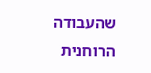שהעבודה הרוחנית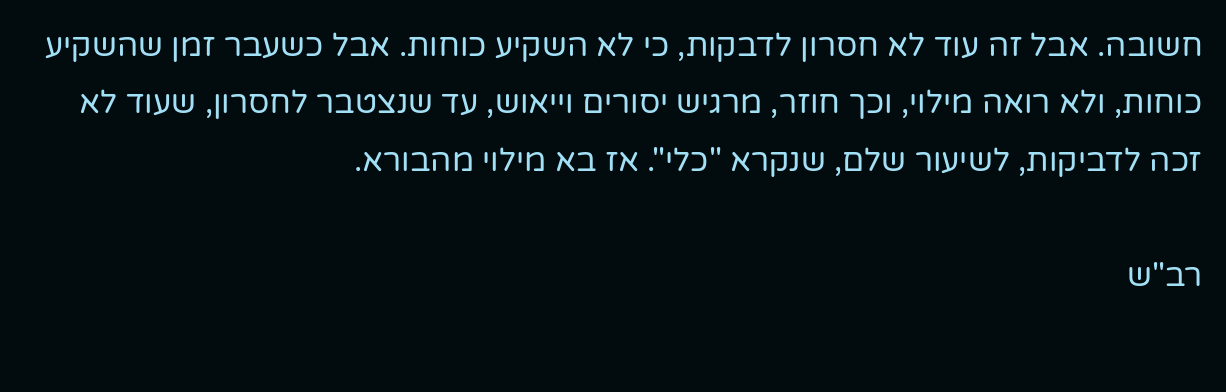חשובה. אבל זה עוד לא חסרון לדבקות, כי לא השקיע כוחות. אבל כשעבר זמן שהשקיע כוחות, ולא רואה מילוי, וכך חוזר, מרגיש יסורים וייאוש, עד שנצטבר לחסרון, שעוד לא זכה לדביקות, לשיעור שלם, שנקרא "כלי". אז בא מילוי מהבורא.

רב"ש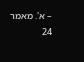– א'. מאמר 24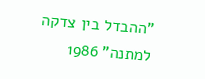"ההבדל בין צדקה למתנה" 1986